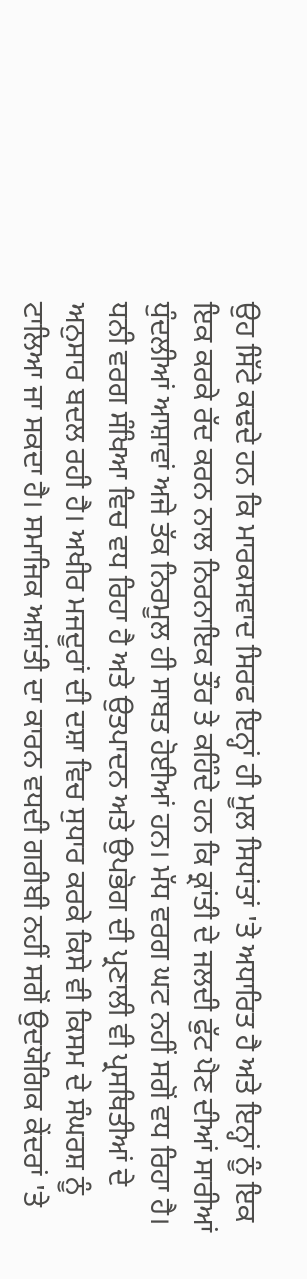ਉਹ ਸਿੱਟੇ ਕਢਦੇ ਹਨ ਕਿ ਮਾਰਕਸਵਾਦ ਸਿਰਫ ਇਨ੍ਹਾਂ ਹੀ ਮੂਲ ਸਿਧਾਂਤਾਂ 'ਤੇ ਅਧਾਰਿਤ ਹੈ ਅਤੇ ਇਨ੍ਹਾਂ ਨੂੰ ਇਕ ਇਕ ਕਰਕੇ ਰੱਦ ਕਰਨ ਨਾਲ ਨਿਰਨਾਇਕ ਤੌਰ ਤੇ ਕਹਿੰਦੇ ਹਨ ਕਿ ਕ੍ਰਾਂਤੀ ਦੇ ਜਲਦੀ ਫੁੱਟ ਪੈਣ ਦੀਆਂ ਸਾਰੀਆਂ ਧੁੰਦਲੀਆਂ ਆਸ਼ਾਵਾਂ ਅਜੇ ਤੱਕ ਨਿਰਮੂਲ ਹੀ ਸਾਬਤ ਹੋਈਆਂ ਹਨ। ਮੱਧ ਵਰਗ ਘਟ ਨਹੀਂ ਸਗੋਂ ਵਧ ਰਿਹਾ ਹੈ। ਧਨੀ ਵਰਗ ਸੰਖਿਆ ਵਿਚ ਵਧ ਰਿਹਾ ਹੈ ਅਤੇ ਉਤਪਾਦਨ ਅਤੇ ਉਪਭੋਗ ਦੀ ਪ੍ਰਣਾਲੀ ਵੀ ਪ੍ਰਸਥਿਤੀਆਂ ਦੇ ਅਨੁਸਾਰ ਬਦਲ ਰਹੀ ਹੈ। ਅਖੀਰ ਮਜਦੂਰਾਂ ਦੀ ਦਸ਼ਾ ਵਿਚ ਸੁਧਾਰ ਕਰਕੇ ਕਿਸੇ ਵੀ ਕਿਸਮ ਦੇ ਸੰਘਰਸ਼ ਨੂੰ ਟਾਲਿਆ ਜਾ ਸਕਦਾ ਹੈ। ਸਮਾਜਿਕ ਅਸ਼ਾਂਤੀ ਦਾ ਕਾਰਨ ਵਧਦੀ ਗਰੀਬੀ ਨਹੀਂ ਸਗੋਂ ਉਦਯੋਗਿਕ ਕੇਂਦਰਾਂ 'ਤੇ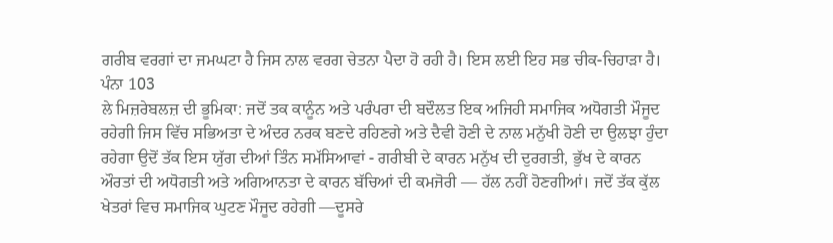ਗਰੀਬ ਵਰਗਾਂ ਦਾ ਜਮਘਟਾ ਹੈ ਜਿਸ ਨਾਲ ਵਰਗ ਚੇਤਨਾ ਪੈਦਾ ਹੋ ਰਹੀ ਹੈ। ਇਸ ਲਈ ਇਹ ਸਭ ਚੀਕ-ਚਿਹਾੜਾ ਹੈ।
ਪੰਨਾ 103
ਲੇ ਮਿਜ਼ਰੇਬਲਜ਼ ਦੀ ਭੂਮਿਕਾ: ਜਦੋਂ ਤਕ ਕਾਨੂੰਨ ਅਤੇ ਪਰੰਪਰਾ ਦੀ ਬਦੌਲਤ ਇਕ ਅਜਿਹੀ ਸਮਾਜਿਕ ਅਧੋਗਤੀ ਮੌਜੂਦ ਰਹੇਗੀ ਜਿਸ ਵਿੱਚ ਸਭਿਅਤਾ ਦੇ ਅੰਦਰ ਨਰਕ ਬਣਦੇ ਰਹਿਣਗੇ ਅਤੇ ਦੈਵੀ ਹੋਣੀ ਦੇ ਨਾਲ ਮਨੁੱਖੀ ਹੋਣੀ ਦਾ ਉਲਝਾ ਹੁੰਦਾ ਰਹੇਗਾ ਉਦੋਂ ਤੱਕ ਇਸ ਯੁੱਗ ਦੀਆਂ ਤਿੰਨ ਸਮੱਸਿਆਵਾਂ - ਗਰੀਬੀ ਦੇ ਕਾਰਨ ਮਨੁੱਖ ਦੀ ਦੁਰਗਤੀ, ਭੁੱਖ ਦੇ ਕਾਰਨ ਔਰਤਾਂ ਦੀ ਅਧੋਗਤੀ ਅਤੇ ਅਗਿਆਨਤਾ ਦੇ ਕਾਰਨ ਬੱਚਿਆਂ ਦੀ ਕਮਜੋਰੀ — ਹੱਲ ਨਹੀਂ ਹੋਣਗੀਆਂ। ਜਦੋਂ ਤੱਕ ਕੁੱਲ ਖੇਤਰਾਂ ਵਿਚ ਸਮਾਜਿਕ ਘੁਟਣ ਮੌਜੂਦ ਰਹੇਗੀ —ਦੂਸਰੇ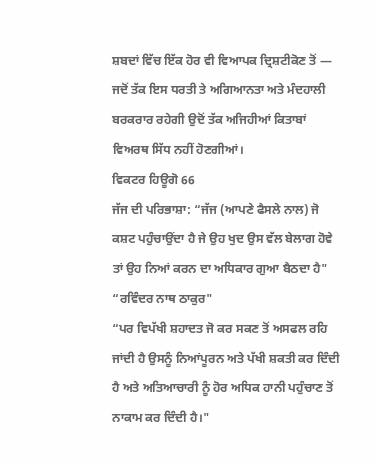ਸ਼ਬਦਾਂ ਵਿੱਚ ਇੱਕ ਹੋਰ ਵੀ ਵਿਆਪਕ ਦ੍ਰਿਸ਼ਟੀਕੋਣ ਤੋਂ — ਜਦੋਂ ਤੱਕ ਇਸ ਧਰਤੀ ਤੇ ਅਗਿਆਨਤਾ ਅਤੇ ਮੰਦਹਾਲੀ ਬਰਕਰਾਰ ਰਹੇਗੀ ਉਦੋਂ ਤੱਕ ਅਜਿਹੀਆਂ ਕਿਤਾਬਾਂ ਵਿਅਰਥ ਸਿੱਧ ਨਹੀਂ ਹੋਣਗੀਆਂ।
ਵਿਕਟਰ ਹਿਊਗੋ 66
ਜੱਜ ਦੀ ਪਰਿਭਾਸ਼ਾ: “ਜੱਜ (ਆਪਣੇ ਫੈਸਲੇ ਨਾਲ) ਜੋ ਕਸ਼ਟ ਪਹੁੰਚਾਉਂਦਾ ਹੈ ਜੇ ਉਹ ਖੁਦ ਉਸ ਵੱਲ ਬੇਲਾਗ ਹੋਵੇ ਤਾਂ ਉਹ ਨਿਆਂ ਕਰਨ ਦਾ ਅਧਿਕਾਰ ਗੁਆ ਬੈਠਦਾ ਹੈ"
“ਰਵਿੰਦਰ ਨਾਥ ਠਾਕੁਰ"
“ਪਰ ਵਿਪੱਖੀ ਸ਼ਹਾਦਤ ਜੋ ਕਰ ਸਕਣ ਤੋਂ ਅਸਫਲ ਰਹਿ ਜਾਂਦੀ ਹੈ ਉਸਨੂੰ ਨਿਆਂਪੂਰਨ ਅਤੇ ਪੱਖੀ ਸ਼ਕਤੀ ਕਰ ਦਿੰਦੀ ਹੈ ਅਤੇ ਅਤਿਆਚਾਰੀ ਨੂੰ ਹੋਰ ਅਧਿਕ ਹਾਨੀ ਪਹੁੰਚਾਣ ਤੋਂ ਨਾਕਾਮ ਕਰ ਦਿੰਦੀ ਹੈ।"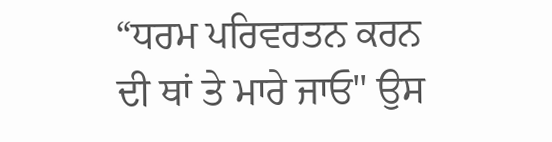“ਧਰਮ ਪਰਿਵਰਤਨ ਕਰਨ ਦੀ ਥਾਂ ਤੇ ਮਾਰੇ ਜਾਓ" ਉਸ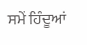ਸਮੇਂ ਹਿੰਦੂਆਂ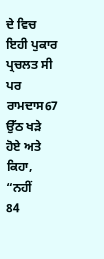ਦੇ ਵਿਚ ਇਹੀ ਪੁਕਾਰ ਪ੍ਰਚਲਤ ਸੀ ਪਰ ਰਾਮਦਾਸ67 ਉੱਠ ਖੜੇ ਹੋਏ ਅਤੇ ਕਿਹਾ, “ਨਹੀਂ
84